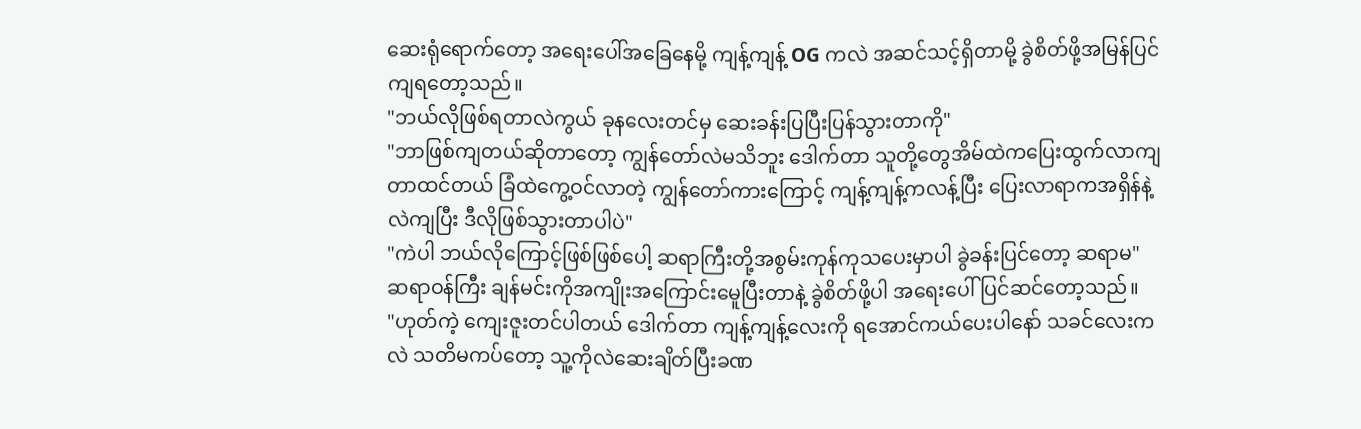ဆေးရုံရောက်တော့ အရေးပေါ်အခြေနေမို့ ကျန့်ကျန့် OG ကလဲ အဆင်သင့်ရှိတာမို့ ခွဲစိတ်ဖို့အမြန်ပြင်ကျရတော့သည်။
"ဘယ်လိုဖြစ်ရတာလဲကွယ် ခုနလေးတင်မှ ဆေးခန်းပြပြီးပြန်သွားတာကို"
"ဘာဖြစ်ကျတယ်ဆိုတာတော့ ကျွန်တော်လဲမသိဘူး ဒေါက်တာ သူတို့တွေအိမ်ထဲကပြေးထွက်လာကျတာထင်တယ် ခြံထဲကွေ့ဝင်လာတဲ့ ကျွန်တော်ကားကြောင့် ကျန့်ကျန့်ကလန့်ပြီး ပြေးလာရာကအရှိန်နဲ့လဲကျပြီး ဒီလိုဖြစ်သွားတာပါပဲ"
"ကဲပါ ဘယ်လိုကြောင့်ဖြစ်ဖြစ်ပေါ့ ဆရာကြီးတို့အစွမ်းကုန်ကုသပေးမှာပါ ခွဲခန်းပြင်တော့ ဆရာမ"
ဆရာဝန်ကြီး ချန်မင်းကိုအကျိုးအကြောင်းမေူပြီးတာနဲ့ ခွဲစိတ်ဖို့ပါ အရေးပေါ်ပြင်ဆင်တော့သည်။
"ဟုတ်ကဲ့ ကျေးဇူးတင်ပါတယ် ဒေါက်တာ ကျန့်ကျန့်လေးကို ရအောင်ကယ်ပေးပါနော် သခင်လေးကလဲ သတိမကပ်တော့ သူ့ကိုလဲဆေးချိတ်ပြီးခဏ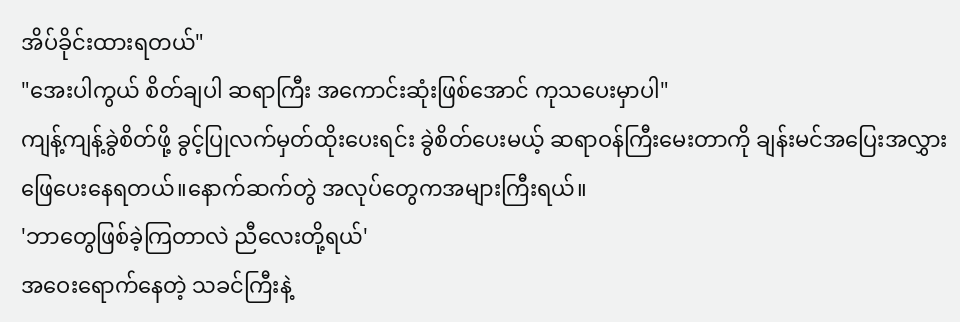အိပ်ခိုင်းထားရတယ်"
"အေးပါကွယ် စိတ်ချပါ ဆရာကြီး အကောင်းဆုံးဖြစ်အောင် ကုသပေးမှာပါ"
ကျန့်ကျန့်ခွဲစိတ်ဖို့ ခွင့်ပြုလက်မှတ်ထိုးပေးရင်း ခွဲစိတ်ပေးမယ့် ဆရာဝန်ကြီးမေးတာကို ချန်းမင်အပြေးအလွှား ဖြေပေးနေရတယ်။နောက်ဆက်တွဲ အလုပ်တွေကအများကြီးရယ်။
'ဘာတွေဖြစ်ခဲ့ကြတာလဲ ညီလေးတို့ရယ်'
အဝေးရောက်နေတဲ့ သခင်ကြီးနဲ့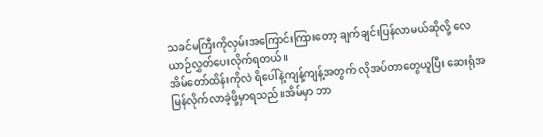သခင်မကြီးကိုလှမ်းအကြောင်းကြားတော့ ချက်ချင်းပြန်လာမယ်ဆိုလို့ လေယာဉ်လွှတ်ပေးလိုက်ရတယ်။
အိမ်တော်ထိန်းကိုလဲ ရိပေါ်နဲ့ကျန့်ကျန့်အတွက် လိုအပ်တာတွေယူပြီး ဆေးရုံအမြန်လိုက်လာခဲ့ဖို့မှာရသည်။အိမ်မှာ ဘာ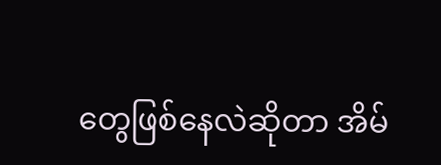တွေဖြစ်နေလဲဆိုတာ အိမ်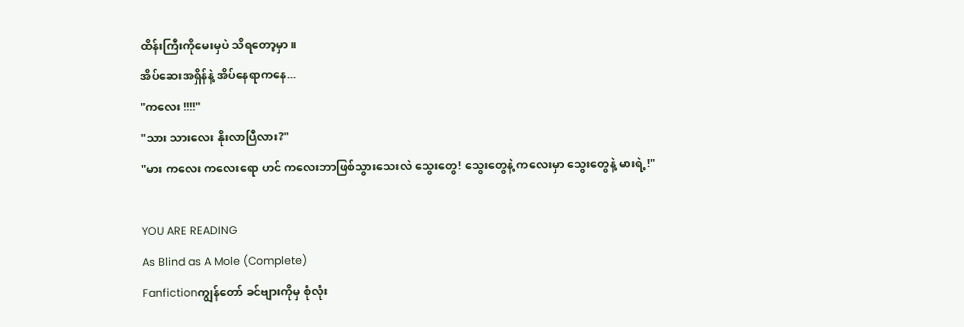ထိန်းကြီးကိုမေးမှပဲ သိရတော့မှာ။
အိပ်ဆေးအရှိန်နဲ့ အိပ်နေရာကနေ...
"ကလေး !!!!"
"သား သားလေး နိုးလာပြီလား?"
"မား ကလေး ကလေးရော ဟင် ကလေးဘာဖြစ်သွားသေးလဲ သွေးတွေ! သွေးတွေနဲ့ ကလေးမှာ သွေးတွေနဲ့ မားရဲ့!"

YOU ARE READING
As Blind as A Mole (Complete)
Fanfictionကျွန်တော် ခင်ဗျားကိုမှ စုံလုံး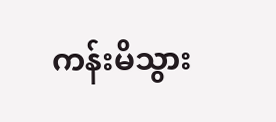ကန်းမိသွား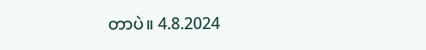တာပဲ။ 4.8.2024